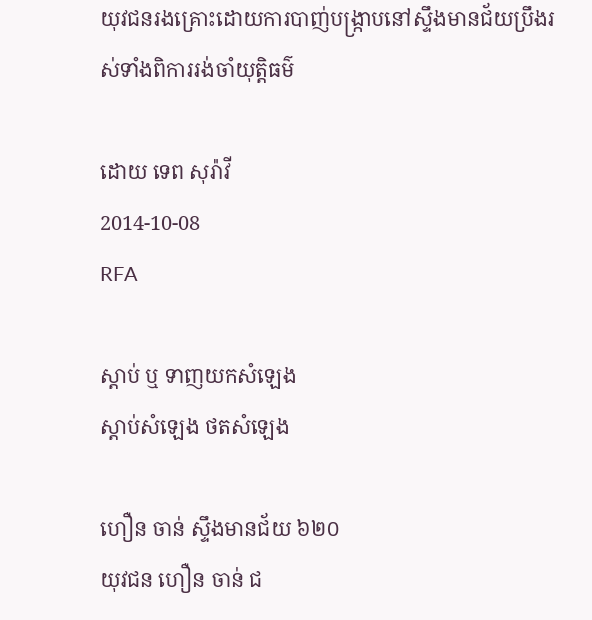យុវជនរងគ្រោះដោយការបាញ់បង្ក្រាបនៅស្ទឹងមានជ័យប្រឹងរស់ទាំងពិការរង់ចាំយុត្តិធម៌

ដោយ ទេព សុរ៉ាវី
2014-10-08
RFA

ស្ដាប់ ឬ ទាញយកសំឡេង
ស្តាប់សំឡេង ថតសំឡេង

ហឿន ចាន់ ស្ទឹងមានជ័យ ៦២០
យុវជន ហឿន ចាន់ ជ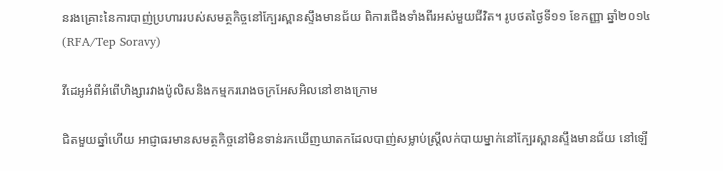នរងគ្រោះនៃការបាញ់ប្រហាររបស់សមត្ថកិច្ចនៅក្បែរស្ពានស្ទឹងមានជ័យ ពិការជើងទាំងពីរអស់មួយជីវិត។ រូបថតថ្ងៃទី១១ ខែកញ្ញា ឆ្នាំ២០១៤ (RFA/Tep Soravy)

វីដេអូអំពីអំពើហិង្សារវាងប៉ូលិសនិងកម្មកររោងចក្រអែសអិលនៅខាងក្រោម

ជិតមួយឆ្នាំហើយ អាជ្ញាធរមានសមត្ថកិច្ចនៅមិនទាន់រកឃើញឃាតកដែលបាញ់សម្លាប់ស្ត្រីលក់បាយម្នាក់នៅក្បែរស្ពានស្ទឹងមានជ័យ នៅឡើ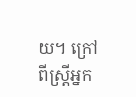យ។ ក្រៅពីស្ត្រីអ្នក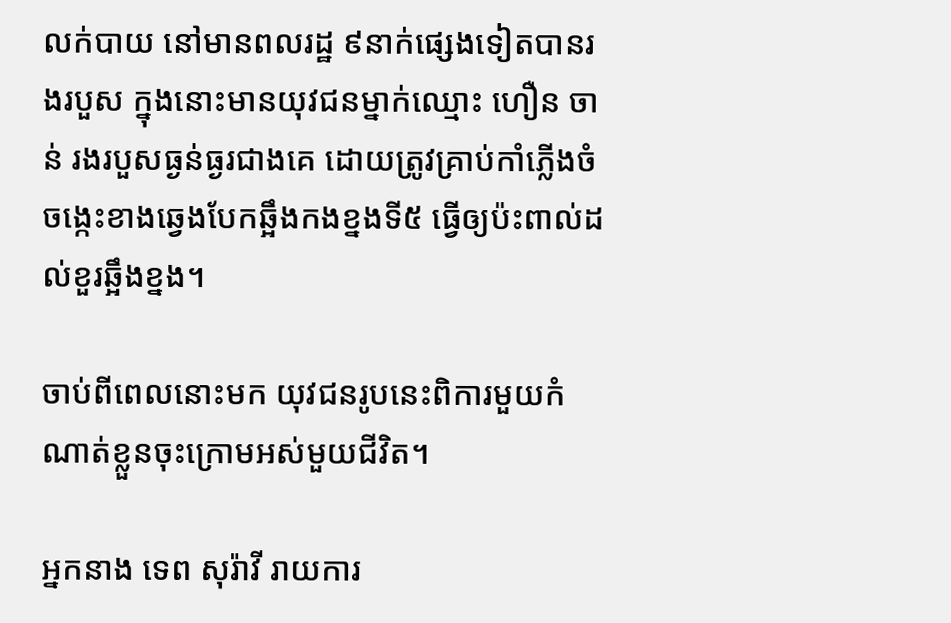លក់បាយ នៅមានពលរដ្ឋ ៩នាក់ផ្សេងទៀតបានរងរបួស ក្នុងនោះមានយុវជនម្នាក់ឈ្មោះ ហឿន ចាន់ រងរបួសធ្ងន់ធ្ងរជាងគេ ដោយត្រូវគ្រាប់កាំភ្លើងចំចង្កេះខាងឆ្វេងបែកឆ្អឹងកងខ្នងទី៥ ធ្វើឲ្យប៉ះពាល់ដល់ខួរឆ្អឹងខ្នង។

ចាប់ពីពេលនោះមក យុវជនរូបនេះពិការមួយកំណាត់ខ្លួនចុះក្រោមអស់មួយជីវិត។

អ្នកនាង ទេព សុរ៉ាវី រាយការ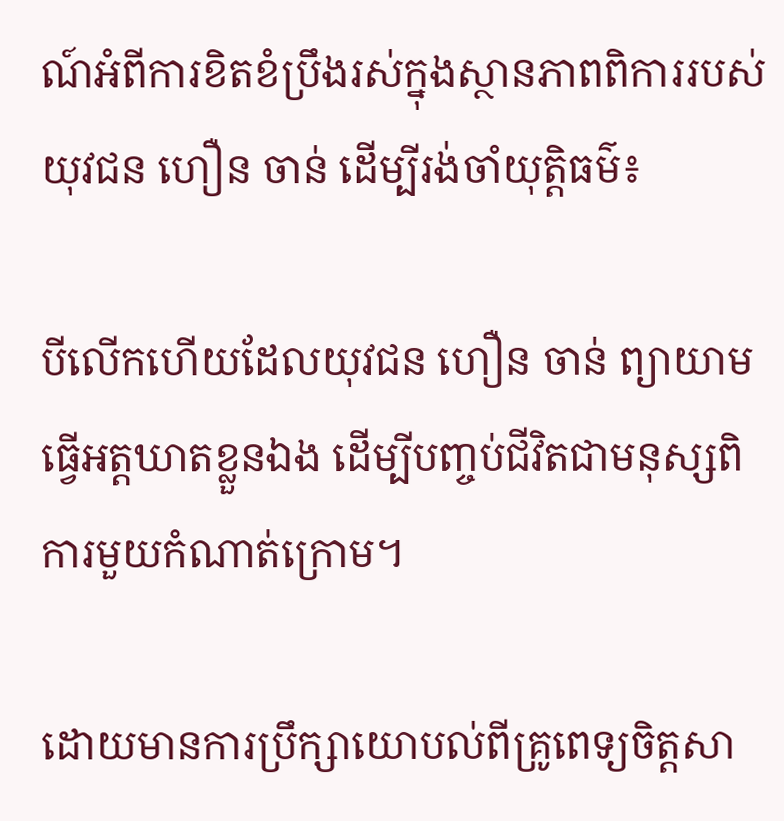ណ៍អំពីការខិតខំប្រឹងរស់ក្នុងស្ថានភាពពិការរបស់យុវជន ហឿន ចាន់ ដើម្បីរង់ចាំយុត្តិធម៌៖

បីលើកហើយដែលយុវជន ហឿន ចាន់ ព្យាយាមធ្វើអត្តឃាតខ្លួនឯង ដើម្បីបញ្ចប់ជីវិតជាមនុស្សពិការមួយកំណាត់ក្រោម។

ដោយមានការប្រឹក្សាយោបល់ពីគ្រូពេទ្យចិត្តសា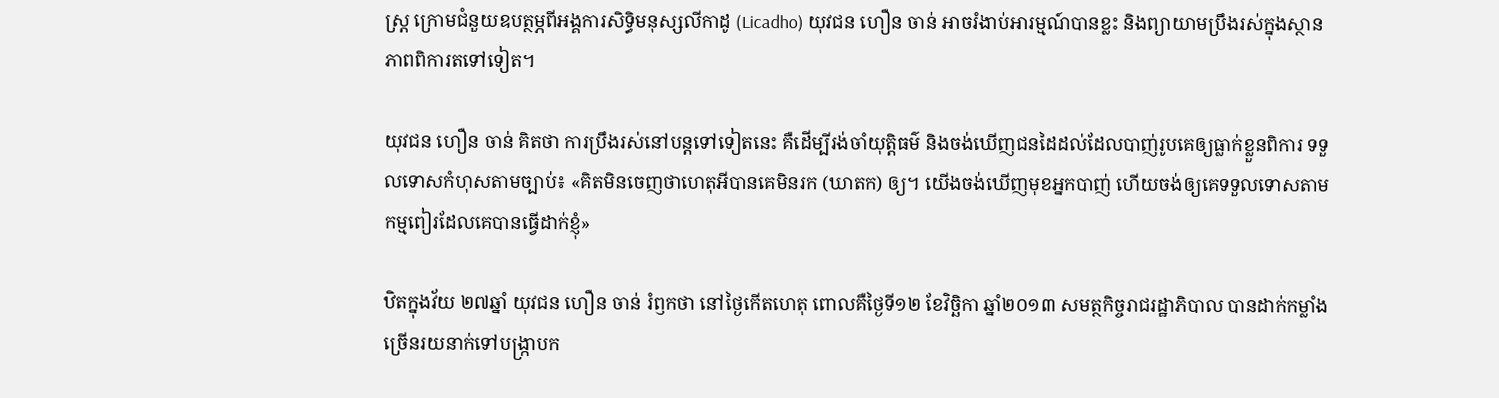ស្ត្រ ក្រោមជំនួយឧបត្ថម្ភពីអង្គការសិទ្ធិមនុស្សលីកាដូ (Licadho) យុវជន ហឿន ចាន់ អាចរំងាប់អារម្មណ៍បានខ្លះ និងព្យាយាមប្រឹងរស់ក្នុងស្ថានភាពពិការតទៅទៀត។

យុវជន ហឿន ចាន់ គិតថា ការប្រឹងរស់នៅបន្តទៅទៀតនេះ គឺដើម្បីរង់ចាំយុត្តិធម៌ និងចង់ឃើញជនដៃដល់ដែលបាញ់រូបគេឲ្យធ្លាក់ខ្លួនពិការ ទទួលទោសកំហុសតាមច្បាប់៖ «គិតមិនចេញថាហេតុអីបានគេមិនរក (ឃាតក) ឲ្យ។ យើងចង់ឃើញមុខអ្នកបាញ់ ហើយចង់ឲ្យគេទទួលទោសតាមកម្មពៀរដែលគេបានធ្វើដាក់ខ្ញុំ»

ឋិតក្នុងវ័យ ២៧ឆ្នាំ យុវជន ហឿន ចាន់ រំឭកថា នៅថ្ងៃកើតហេតុ ពោលគឺថ្ងៃទី១២ ខែវិច្ឆិកា ឆ្នាំ២០១៣ សមត្ថកិច្ចរាជរដ្ឋាភិបាល បានដាក់កម្លាំងច្រើនរយនាក់ទៅបង្ក្រាបក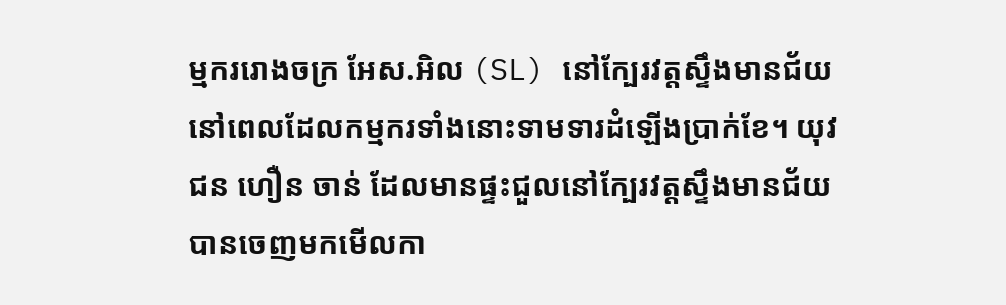ម្មកររោងចក្រ អែស.អិល (SL) នៅក្បែរវត្តស្ទឹងមានជ័យ នៅពេលដែលកម្មករទាំងនោះទាមទារដំឡើងប្រាក់ខែ។ យុវជន ហឿន ចាន់ ដែលមានផ្ទះជួលនៅក្បែរវត្តស្ទឹងមានជ័យ បានចេញមកមើលកា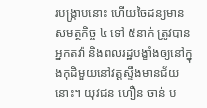របង្ក្រាបនោះ ហើយចៃដន្យមានសមត្ថកិច្ច ៤ ទៅ ៥នាក់ ត្រូវបានអ្នកតវ៉ា និងពលរដ្ឋបង្ខាំងឲ្យនៅក្នុងកុដិមួយនៅវត្តស្ទឹងមានជ័យ នោះ។ យុវជន ហឿន ចាន់ ប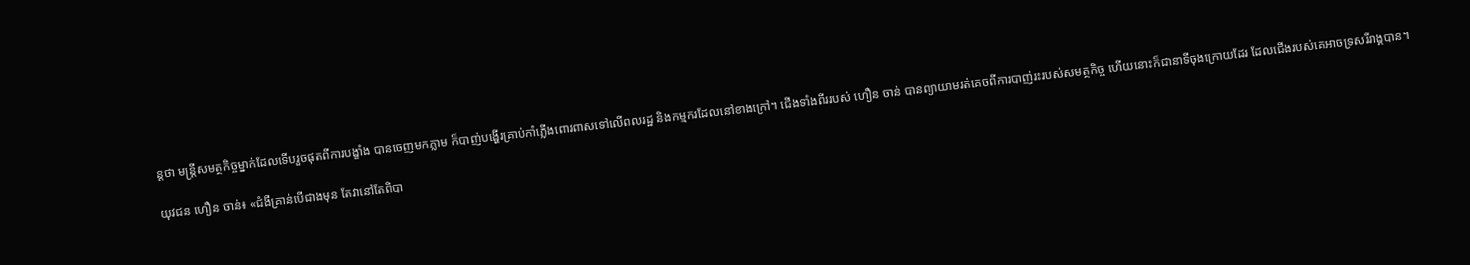ន្តថា មន្ត្រីសមត្ថកិច្ចម្នាក់ដែលទើបរួចផុតពីការបង្ខាំង បានចេញមកភ្លាម ក៏បាញ់បង្ហើរគ្រាប់កាំភ្លើងពោរពាសទៅលើពលរដ្ឋ និងកម្មករដែលនៅខាងក្រៅ។ ជើងទាំងពីររបស់ ហឿន ចាន់ បានព្យាយាមរត់គេចពីការបាញ់រះរបស់សមត្ថកិច្ច ហើយនោះក៏ជានាទីចុងក្រោយដែរ ដែលជើងរបស់គេអាចទ្រសរីរាង្គបាន។

យុវជន ហឿន ចាន់៖ «ជំងឺគ្រាន់បើជាងមុន តែវានៅតែពិបា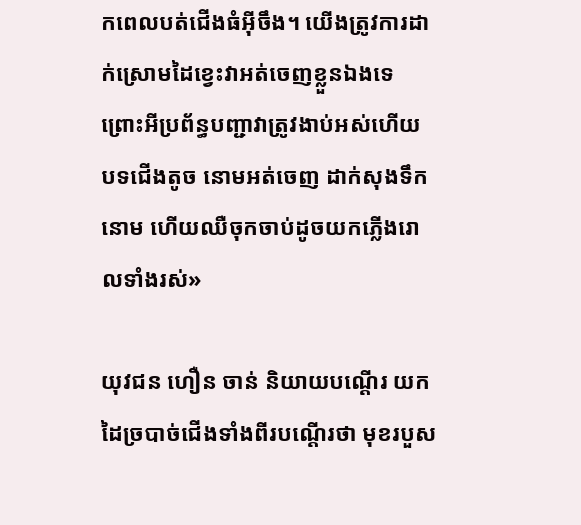កពេលបត់ជើងធំអ៊ីចឹង។ យើងត្រូវការដាក់ស្រោមដៃខ្វេះវាអត់ចេញខ្លួនឯងទេ ព្រោះអីប្រព័ន្ធបញ្ជាវាត្រូវងាប់អស់ហើយ បទជើងតូច នោមអត់ចេញ ដាក់សុងទឹកនោម ហើយឈឺចុកចាប់ដូចយកភ្លើងរោលទាំងរស់»

យុវជន ហឿន ចាន់ និយាយបណ្ដើរ យកដៃច្របាច់ជើងទាំងពីរបណ្ដើរថា មុខរបួស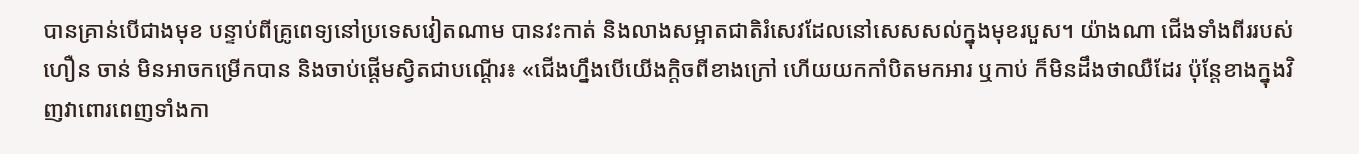បានគ្រាន់បើជាងមុខ បន្ទាប់ពីគ្រូពេទ្យនៅប្រទេសវៀតណាម បានវះកាត់ និងលាងសម្អាតជាតិរំសេវដែលនៅសេសសល់ក្នុងមុខរបួស។ យ៉ាងណា ជើងទាំងពីររបស់ ហឿន ចាន់ មិនអាចកម្រើកបាន និងចាប់ផ្ដើមស្វិតជាបណ្ដើរ៖ «ជើងហ្នឹងបើយើងក្តិចពីខាងក្រៅ ហើយយកកាំបិតមកអារ ឬកាប់ ក៏មិនដឹងថាឈឺដែរ ប៉ុន្តែខាងក្នុងវិញវាពោរពេញទាំងកា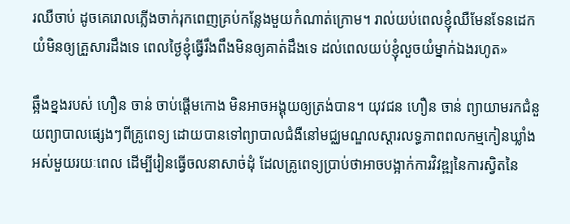រឈឺចាប់ ដូចគេរោលភ្លើងចាក់រុកពេញគ្រប់កន្លែងមួយកំណាត់ក្រោម។ រាល់យប់ពេលខ្ញុំឈឺមែនទែនដេកយំមិនឲ្យគ្រួសារដឹងទេ ពេលថ្ងៃខ្ញុំធ្វើរឹងពឹងមិនឲ្យគាត់ដឹងទេ ដល់ពេលយប់ខ្ញុំលួចយំម្នាក់ឯងរហូត»

ឆ្អឹងខ្នងរបស់ ហឿន ចាន់ ចាប់ផ្តើមកោង មិនអាចអង្គុយឲ្យត្រង់បាន។ យុវជន ហឿន ចាន់ ព្យាយាមរកជំនួយព្យាបាលផ្សេងៗពីគ្រូពេទ្យ ដោយបានទៅព្យាបាលជំងឺនៅមជ្ឈមណ្ឌលស្ដារលទ្ធភាពពលកម្មកៀនឃ្លាំង អស់មួយរយៈពេល ដើម្បីរៀនធ្វើចលនាសាច់ដុំ ដែលគ្រូពេទ្យប្រាប់ថាអាចបង្អាក់ការវិវឌ្ឍនៃការស្វិតនៃ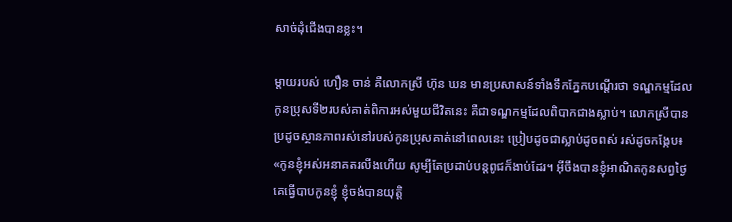សាច់ដុំជើងបានខ្លះ។

ម្តាយរបស់ ហឿន ចាន់ គឺលោកស្រី ហ៊ុន ឃន មានប្រសាសន៍ទាំងទឹកភ្នែកបណ្ដើរថា ទណ្ឌកម្មដែលកូនប្រុសទី២របស់គាត់ពិការអស់មួយជីវិតនេះ គឺជាទណ្ឌកម្មដែលពិបាកជាងស្លាប់។ លោកស្រីបានប្រដូចស្ថានភាពរស់នៅរបស់កូនប្រុសគាត់នៅពេលនេះ ប្រៀបដូចជាស្លាប់ដូចពស់ រស់ដូចកង្កែប៖ «កូនខ្ញុំអស់អនាគតរលីងហើយ សូម្បីតែប្រដាប់បន្តពូជក៏ងាប់ដែរ។ អ៊ីចឹងបានខ្ញុំអាណិតកូនសព្វថ្ងៃ គេធ្វើបាបកូនខ្ញុំ ខ្ញុំចង់បានយុត្តិ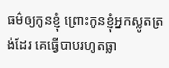ធម៌ឲ្យកូនខ្ញុំ ព្រោះកូនខ្ញុំអ្នកស្លូតត្រង់ដែរ គេធ្វើបាបរហូតធ្លា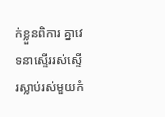ក់ខ្លួនពិការ គ្នាវេទនាស្ទើររស់ស្ទើរស្លាប់រស់មួយកំ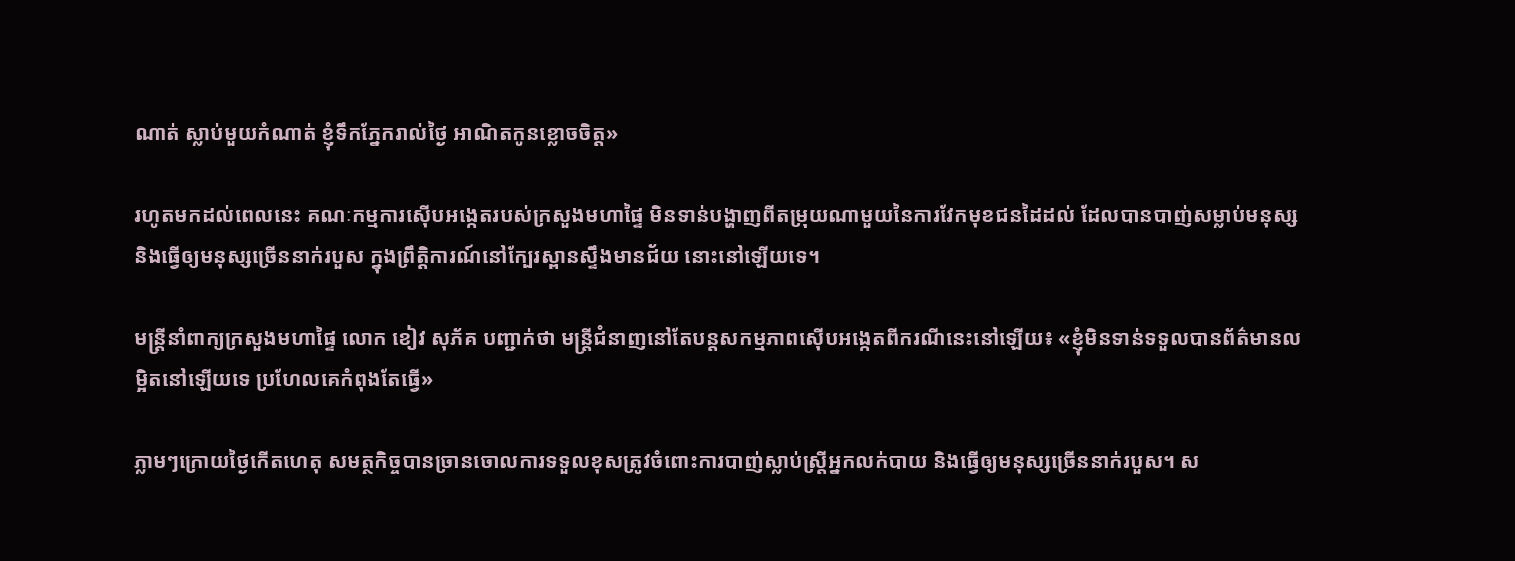ណាត់ ស្លាប់មួយកំណាត់ ខ្ញុំទឹកភ្នែករាល់ថ្ងៃ អាណិតកូនខ្លោចចិត្ត»

រហូតមកដល់ពេលនេះ គណៈកម្មការស៊ើបអង្កេតរបស់ក្រសួងមហាផ្ទៃ មិនទាន់បង្ហាញពីតម្រុយណាមួយនៃការវែកមុខជនដៃដល់ ដែលបានបាញ់សម្លាប់មនុស្ស និងធ្វើឲ្យមនុស្សច្រើននាក់របួស ក្នុងព្រឹត្តិការណ៍នៅក្បែរស្ពានស្ទឹងមានជ័យ នោះនៅឡើយទេ។

មន្ត្រីនាំពាក្យក្រសួងមហាផ្ទៃ លោក ខៀវ សុភ័គ បញ្ជាក់ថា មន្ត្រីជំនាញនៅតែបន្តសកម្មភាពស៊ើបអង្កេតពីករណីនេះនៅឡើយ៖ «ខ្ញុំមិនទាន់ទទួលបានព័ត៌មានលម្អិតនៅឡើយទេ ប្រហែលគេកំពុងតែធ្វើ»

ភ្លាមៗក្រោយថ្ងៃកើតហេតុ សមត្ថកិច្ចបានច្រានចោលការទទួលខុសត្រូវចំពោះការបាញ់ស្លាប់ស្ត្រីអ្នកលក់បាយ និងធ្វើឲ្យមនុស្សច្រើននាក់របួស។ ស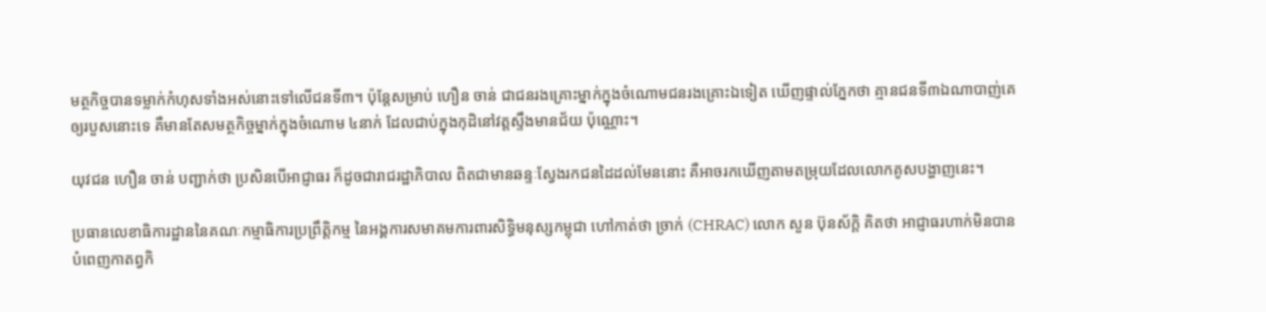មត្ថកិច្ចបានទម្លាក់កំហុសទាំងអស់នោះទៅលើជនទី៣។ ប៉ុន្តែសម្រាប់ ហឿន ចាន់ ជាជនរងគ្រោះម្នាក់ក្នុងចំណោមជនរងគ្រោះឯទៀត ឃើញផ្ទាល់ភ្នែកថា គ្មានជនទី៣ឯណាបាញ់គេឲ្យរបួសនោះទេ គឺមានតែសមត្ថកិច្ចម្នាក់ក្នុងចំណោម ៤នាក់ ដែលជាប់ក្នុងកុដិនៅវត្តស្ទឹងមានជ័យ ប៉ុណ្ណោះ។

យុវជន ហឿន ចាន់ បញ្ជាក់ថា ប្រសិនបើអាជ្ញាធរ ក៏ដូចជារាជរដ្ឋាភិបាល ពិតជាមានឆន្ទៈស្វែងរកជនដៃដល់មែននោះ គឺអាចរកឃើញតាមតម្រុយដែលលោកគូសបង្ហាញនេះ។

ប្រធានលេខាធិការដ្ឋាននៃគណៈកម្មាធិការប្រព្រឹត្តិកម្ម នៃអង្គការសមាគមការពារសិទ្ធិមនុស្សកម្ពុជា ហៅកាត់ថា ច្រាក់ (CHRAC) លោក សួន ប៊ុនស័ក្តិ គិតថា អាជ្ញាធរហាក់មិនបានបំពេញកាតព្វកិ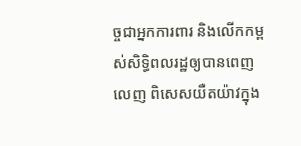ច្ចជាអ្នកការពារ និងលើកកម្ពស់សិទ្ធិពលរដ្ឋឲ្យបានពេញលេញ ពិសេសយឺតយ៉ាវក្នុង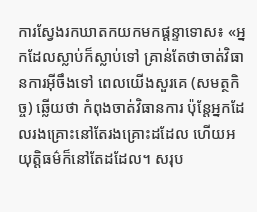ការស្វែងរកឃាតកយកមកផ្ដន្ទាទោស៖ «អ្នកដែលស្លាប់ក៏ស្លាប់ទៅ គ្រាន់តែថាចាត់វិធានការអ៊ីចឹងទៅ ពេលយើងសួរគេ (សមត្ថកិច្ច) ឆ្លើយថា កំពុងចាត់វិធានការ ប៉ុន្តែអ្នកដែលរងគ្រោះនៅតែរងគ្រោះដដែល ហើយអយុត្តិធម៌ក៏នៅតែដដែល។ សរុប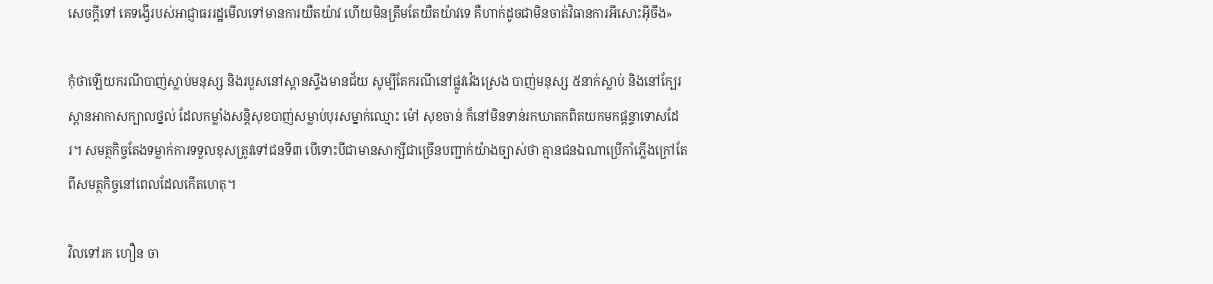សេចក្តីទៅ គេទង្វើរបស់អាជ្ញាធររដ្ឋមើលទៅមានការយឺតយ៉ាវ ហើយមិនត្រឹមតែយឺតយ៉ាវទេ គឺហាក់ដូចជាមិនចាត់វិធានការអីសោះអ៊ីចឹង»

កុំថាឡើយករណីបាញ់ស្លាប់មនុស្ស និងរបួសនៅស្ពានស្ទឹងមានជ័យ សូម្បីតែករណីនៅផ្លូវវ៉េងស្រេង បាញ់មនុស្ស ៥នាក់ស្លាប់ និងនៅក្បែរស្ពានអាកាសក្បាលថ្នល់ ដែលកម្លាំងសន្តិសុខបាញ់សម្លាប់បុរសម្នាក់ឈ្មោះ ម៉ៅ សុខចាន់ ក៏នៅមិនទាន់រកឃាតកពិតយកមកផ្ដន្ទាទោសដែរ។ សមត្ថកិច្ចតែងទម្លាក់ការទទួលខុសត្រូវទៅជនទី៣ បើទោះបីជាមានសាក្សីជាច្រើនបញ្ជាក់យ៉ាងច្បាស់ថា គ្មានជនឯណាប្រើកាំភ្លើងក្រៅតែពីសមត្ថកិច្ចនៅពេលដែលកើតហេតុ។

វិលទៅរក ហឿន ចា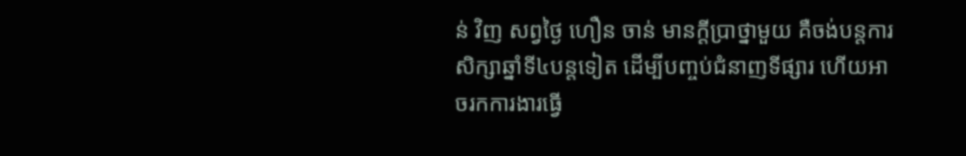ន់ វិញ សព្វថ្ងៃ ហឿន ចាន់ មានក្តីប្រាថ្នាមួយ គឺចង់បន្តការសិក្សាឆ្នាំទី៤បន្តទៀត ដើម្បីបញ្ចប់ជំនាញទីផ្សារ ហើយអាចរកការងារធ្វើ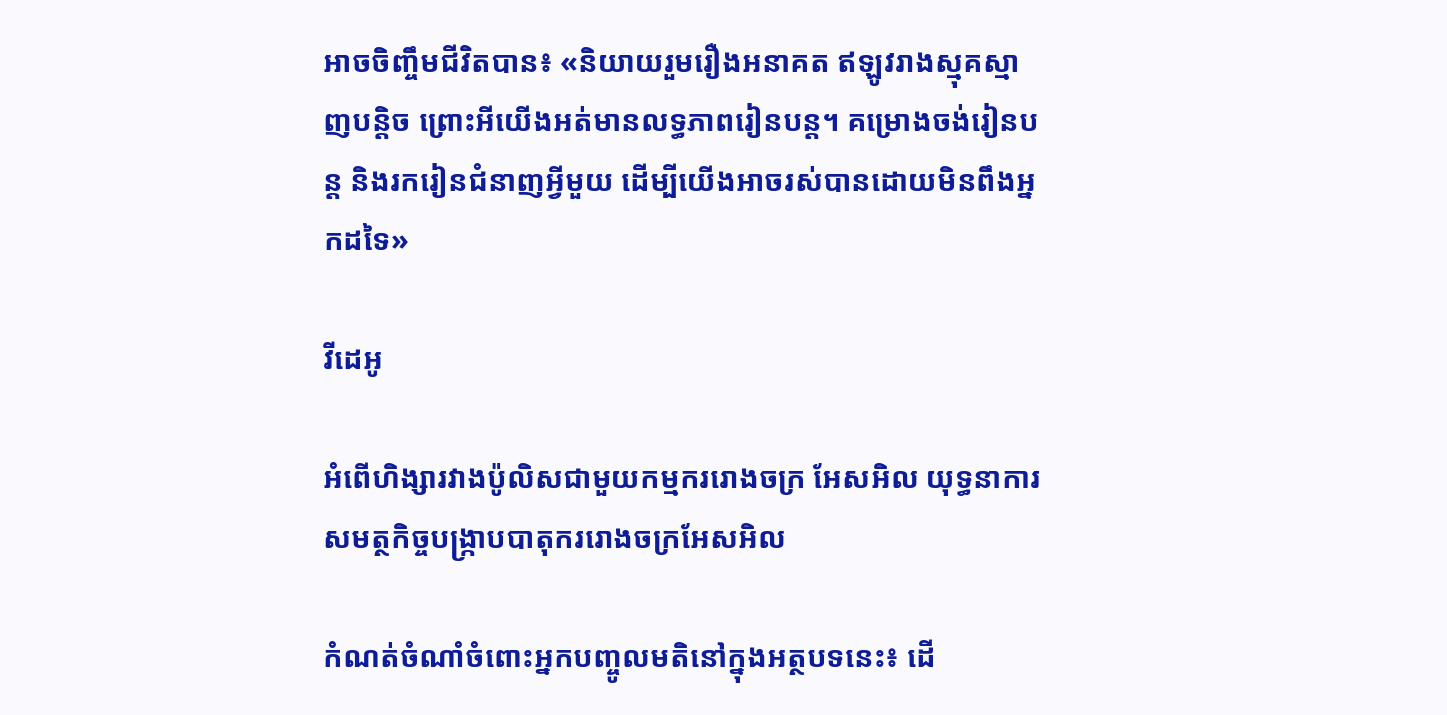អាចចិញ្ចឹមជីវិតបាន៖ «និយាយរួមរឿងអនាគត ឥឡូវរាងស្មុគស្មាញបន្តិច ព្រោះអីយើងអត់មានលទ្ធភាពរៀនបន្ត។ គម្រោងចង់រៀនបន្ត និងរករៀនជំនាញអ្វីមួយ ដើម្បីយើងអាចរស់បានដោយមិនពឹងអ្នកដទៃ»

វីដេអូ

អំពើហិង្សារវាងប៉ូលិសជាមួយកម្មកររោងចក្រ អែសអិល យុទ្ធនាការសមត្ថកិច្ចបង្ក្រាបបាតុកររោងចក្រអែសអិល

កំណត់ចំណាំចំពោះអ្នកបញ្ចូលមតិនៅក្នុងអត្ថបទនេះ៖ ដើ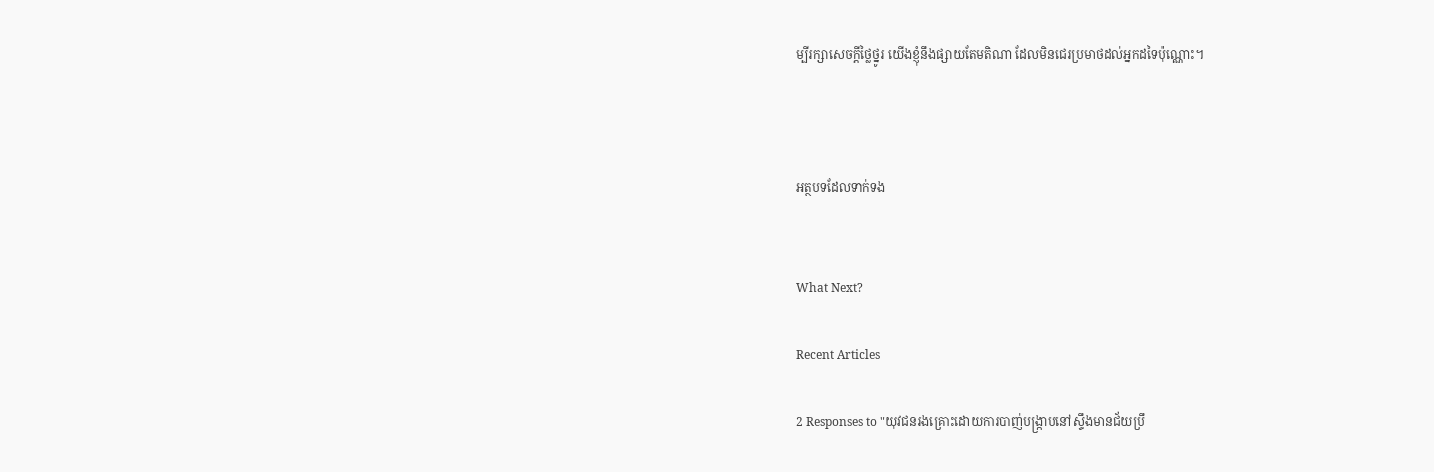ម្បីរក្សាសេចក្ដីថ្លៃថ្នូរ យើងខ្ញុំនឹងផ្សាយតែមតិណា ដែលមិនជេរប្រមាថដល់អ្នកដទៃប៉ុណ្ណោះ។



អត្ថបទដែលទាក់ទង


What Next?

Recent Articles

2 Responses to "យុវជនរងគ្រោះដោយការបាញ់បង្ក្រាបនៅស្ទឹងមានជ័យប្រឹ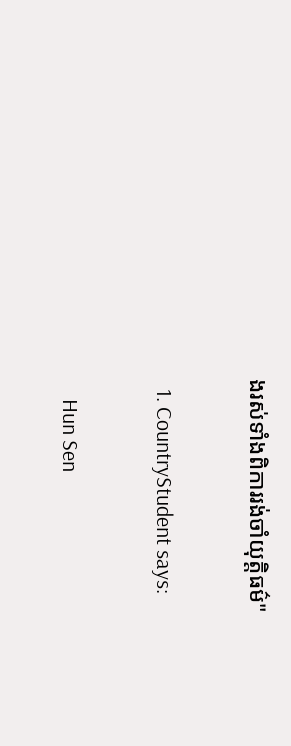ងរស់ទាំងពិការរង់ចាំយុត្តិធម៌"

  1. CountryStudent says:

    Hun Sen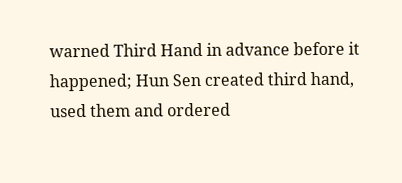warned Third Hand in advance before it happened; Hun Sen created third hand, used them and ordered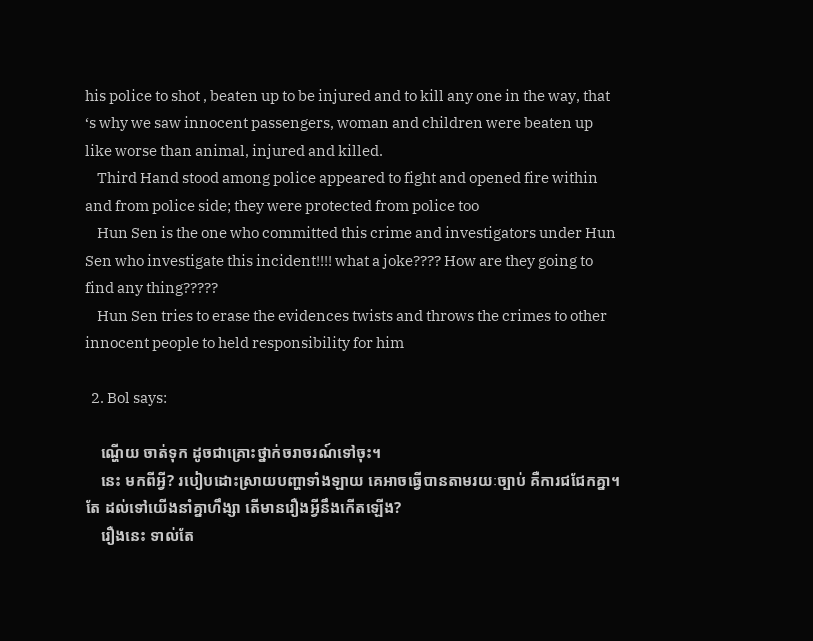his police to shot , beaten up to be injured and to kill any one in the way, that ‘s why we saw innocent passengers, woman and children were beaten up like worse than animal, injured and killed.
    Third Hand stood among police appeared to fight and opened fire within and from police side; they were protected from police too
    Hun Sen is the one who committed this crime and investigators under Hun Sen who investigate this incident!!!! what a joke???? How are they going to find any thing?????
    Hun Sen tries to erase the evidences twists and throws the crimes to other innocent people to held responsibility for him

  2. Bol says:

    ណ្ហើយ ចាត់ទុក ដូចជាគ្រោះថ្នាក់ចរាចរណ៍ទៅចុះ។
    នេះ មកពីអ្វី? របៀបដោះស្រាយបញ្ហាទាំងឡាយ គេអាចធ្វើបានតាមរយៈច្បាប់ គឺការជជែកគ្នា។ តែ ដល់ទៅយើងនាំគ្នាហឹង្សា តើមានរឿងអ្វីនឹងកើតឡើង?
    រឿងនេះ ទាល់តែ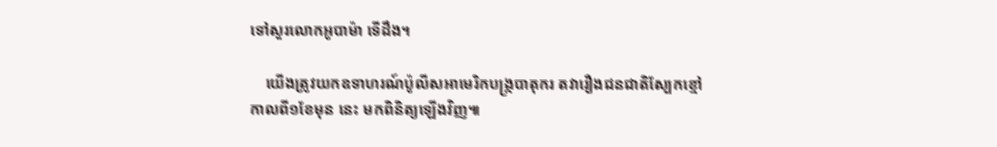ទៅសួរលោកអូបាម៉ា ទើដឹង។

    យើងត្រូវយកឧទាហរណ៍ប៉ូលីសអាមេរិកបង្រ្កបាតុករ តវារឿងជនជាតិស្បែកខ្មៅ កាលពី១ខែមុន នេះ មកពិនិត្យឡើងវិញ៕